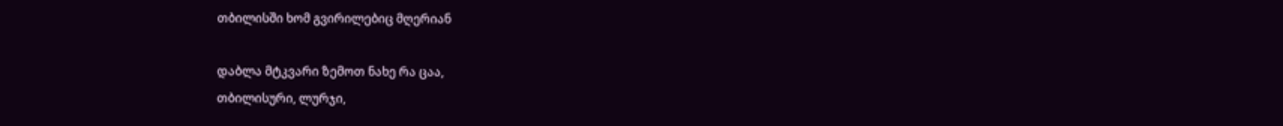თბილისში ხომ გვირილებიც მღერიან

დაბლა მტკვარი ზემოთ ნახე რა ცაა,
თბილისური, ლურჯი,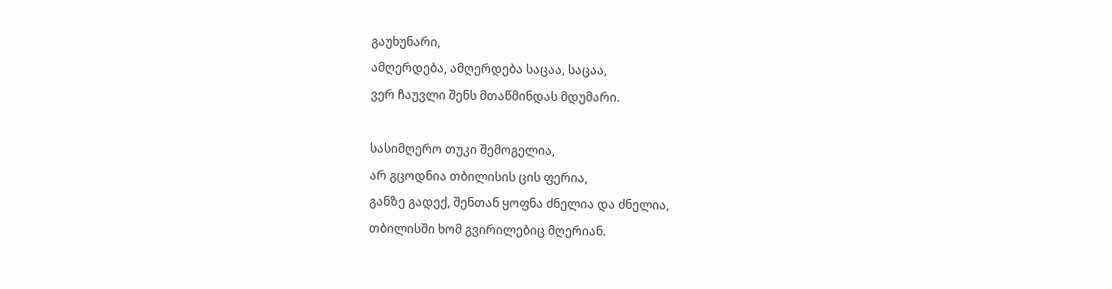გაუხუნარი,
ამღერდება, ამღერდება საცაა, საცაა,
ვერ ჩაუვლი შენს მთაწმინდას მდუმარი.

სასიმღერო თუკი შემოგელია,
არ გცოდნია თბილისის ცის ფერია,
განზე გადექ, შენთან ყოფნა ძნელია და ძნელია,
თბილისში ხომ გვირილებიც მღერიან.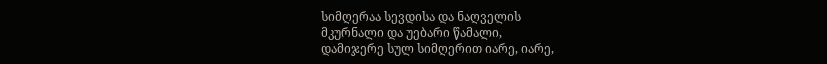სიმღერაა სევდისა და ნაღველის
მკურნალი და უებარი წამალი,
დამიჯერე სულ სიმღერით იარე, იარე,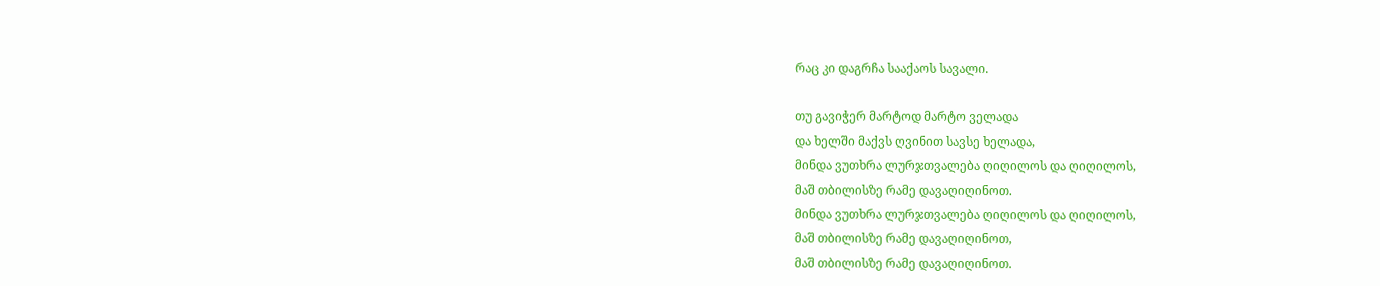რაც კი დაგრჩა სააქაოს სავალი.

თუ გავიჭერ მარტოდ მარტო ველადა
და ხელში მაქვს ღვინით სავსე ხელადა,
მინდა ვუთხრა ლურჯთვალება ღიღილოს და ღიღილოს,
მაშ თბილისზე რამე დავაღიღინოთ.
მინდა ვუთხრა ლურჯთვალება ღიღილოს და ღიღილოს,
მაშ თბილისზე რამე დავაღიღინოთ,
მაშ თბილისზე რამე დავაღიღინოთ.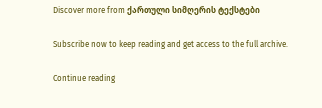Discover more from ქართული სიმღერის ტექსტები

Subscribe now to keep reading and get access to the full archive.

Continue reading